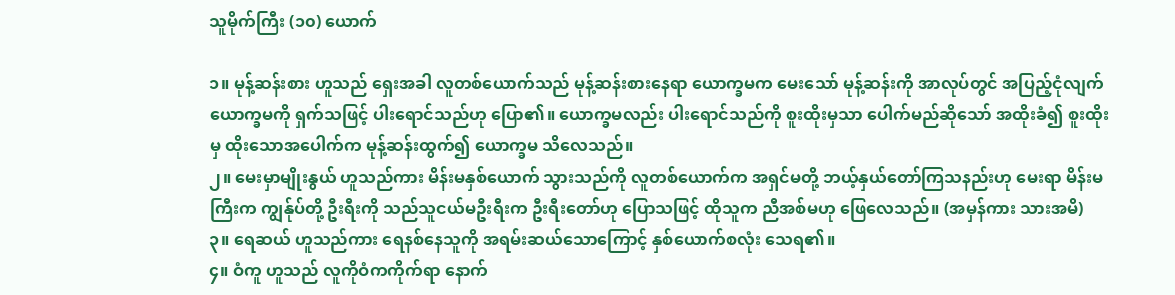သူမိုက်ကြီး (၁၀) ယောက်

၁။ မုန့်ဆန်းစား ဟူသည် ရှေးအခါ လူတစ်ယောက်သည် မုန့်ဆန်းစားနေရာ ယောက္ခမက မေးသော် မုန့်ဆန်းကို အာလုပ်တွင် အပြည့်ငုံလျက် ယောက္ခမကို ရှက်သဖြင့် ပါးရောင်သည်ဟု ပြော၏။ ယောက္ခမလည်း ပါးရောင်သည်ကို စူးထိုးမှသာ ပေါက်မည်ဆိုသော် အထိုးခံ၍ စူးထိုးမှ ထိုးသောအပေါက်က မုန့်ဆန်းထွက်၍ ယောက္ခမ သိလေသည်။
၂။ မေးမှာမျိုးနွယ် ဟူသည်ကား မိန်းမနှစ်ယောက် သွားသည်ကို လူတစ်ယောက်က အရှင်မတို့ ဘယ့်နှယ်တော်ကြသနည်းဟု မေးရာ မိန်းမကြီးက ကျွန်ုပ်တို့ ဦးရီးကို သည်သူငယ်မဦးရီးက ဦးရီးတော်ဟု ပြောသဖြင့် ထိုသူက ညီအစ်မဟု ဖြေလေသည်။ (အမှန်ကား သားအမိ)
၃။ ရေဆယ် ဟူသည်ကား ရေနစ်နေသူကို အရမ်းဆယ်သောကြောင့် နှစ်ယောက်စလုံး သေရ၏။
၄။ ဝံကူ ဟူသည် လူကိုဝံကကိုက်ရာ နောက်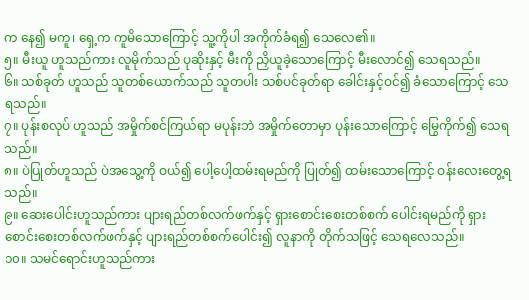က နေ၍ မကူ၊ ရှေ့က ကူမိသောကြောင့် သူ့ကိုပါ အကိုက်ခံရ၍ သေလေ၏။
၅။ မီးယူ ဟူသည်ကား လူမိုက်သည် ပုဆိုးနှင့် မီးကို ညှိယူခဲ့သောကြောင့် မီးလောင်၍ သေရသည်။
၆။ သစ်ခုတ် ဟူသည် သူတစ်ယောက်သည် သူတပါး သစ်ပင်ခုတ်ရာ ခေါင်းနှင့်ဝင်၍ ခံသောကြောင့် သေရသည်။
၇။ ပုန်းစလုပ် ဟူသည် အမှိုက်စင်ကြယ်ရာ မပုန်းဘဲ အမှိုက်တောမှာ ပုန်းသောကြောင့် မြွေကိုက်၍ သေရသည်။
၈။ ပဲပြုတ်ဟူသည် ပဲအသွေ့ကို ဝယ်၍ ပေါ့ပေါ့ထမ်းရမည်ကို ပြုတ်၍ ထမ်းသောကြောင့် ဝန်းလေးတွေ့ရသည်။
၉။ ဆေးပေါင်းဟူသည်ကား ပျားရည်တစ်လက်ဖက်နှင့် ရှားစောင်းစေးတစ်စက် ပေါင်းရမည်ကို ရှားစောင်းစေးတစ်လက်ဖက်နှင့် ပျားရည်တစ်စက်ပေါင်း၍ လူနာကို တိုက်သဖြင့် သေရလေသည်။
၁၀။ သမင်ရောင်းဟူသည်ကား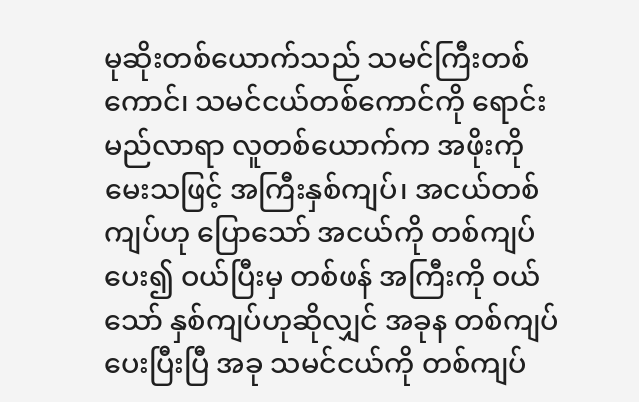မုဆိုးတစ်ယောက်သည် သမင်ကြီးတစ်ကောင်၊ သမင်ငယ်တစ်ကောင်ကို ရောင်းမည်လာရာ လူတစ်ယောက်က အဖိုးကို မေးသဖြင့် အကြီးနှစ်ကျပ်၊ အငယ်တစ်ကျပ်ဟု ပြောသော် အငယ်ကို တစ်ကျပ်ပေး၍ ဝယ်ပြီးမှ တစ်ဖန် အကြီးကို ဝယ်သော် နှစ်ကျပ်ဟုဆိုလျှင် အခုန တစ်ကျပ်ပေးပြီးပြီ အခု သမင်ငယ်ကို တစ်ကျပ်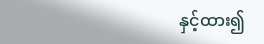နှင့်ထား၍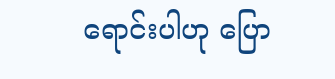ရောင်းပါဟု ပြော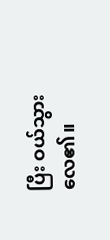ပြီး ဝယ်သွားလေ၏။